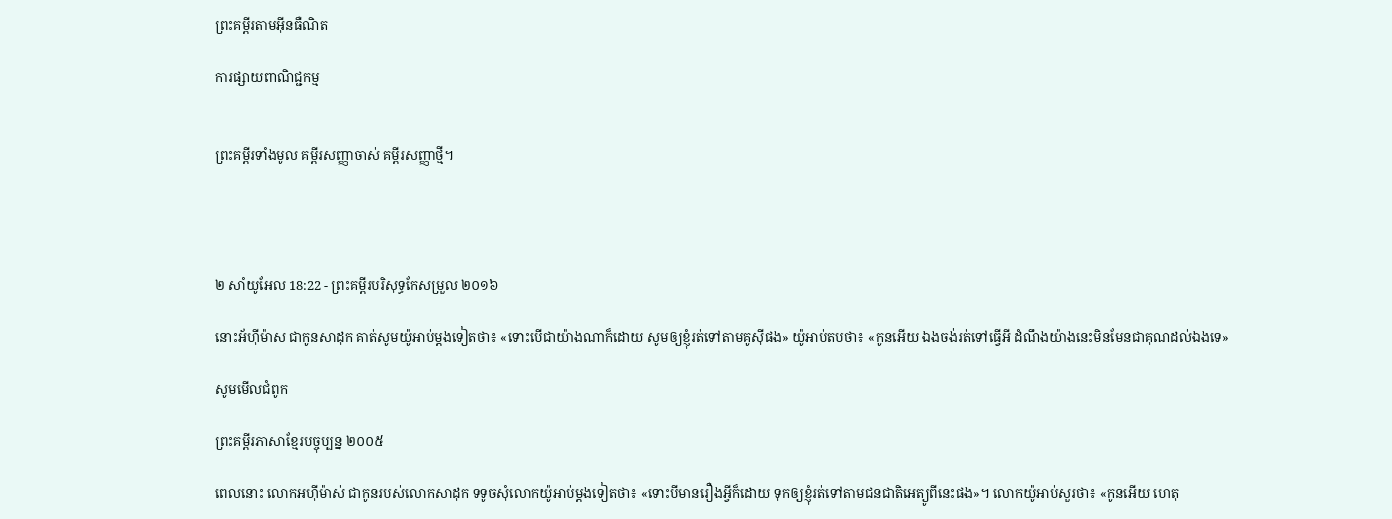ព្រះគម្ពីរតាមអ៊ីនធឺណិត

ការផ្សាយពាណិជ្ជកម្ម


ព្រះគម្ពីរទាំងមូល គម្ពីរសញ្ញាចាស់ គម្ពីរសញ្ញាថ្មី។




២ សាំ‌យូ‌អែល 18:22 - ព្រះគម្ពីរបរិសុទ្ធកែសម្រួល ២០១៦

នោះអ័ហ៊ីម៉ាស ជាកូនសាដុក គាត់សូមយ៉ូអាប់ម្តងទៀតថា៖ «ទោះបើជាយ៉ាងណាក៏ដោយ សូមឲ្យខ្ញុំរត់ទៅតាមគូស៊ីផង» យ៉ូអាប់តបថា៖ «កូនអើយ ឯងចង់រត់ទៅធ្វើអី ដំណឹងយ៉ាងនេះមិនមែនជាគុណដល់ឯងទេ»

សូមមើលជំពូក

ព្រះគម្ពីរភាសាខ្មែរបច្ចុប្បន្ន ២០០៥

ពេលនោះ លោកអហ៊ី‌ម៉ាស់ ជាកូនរបស់លោកសាដុក ទទូចសុំលោកយ៉ូអាប់ម្ដងទៀតថា៖ «ទោះបីមានរឿងអ្វីក៏ដោយ ទុកឲ្យខ្ញុំរត់ទៅតាមជន‌ជាតិអេត្យូ‌ពីនេះផង»។ លោកយ៉ូអាប់សួរថា៖ «កូនអើយ ហេតុ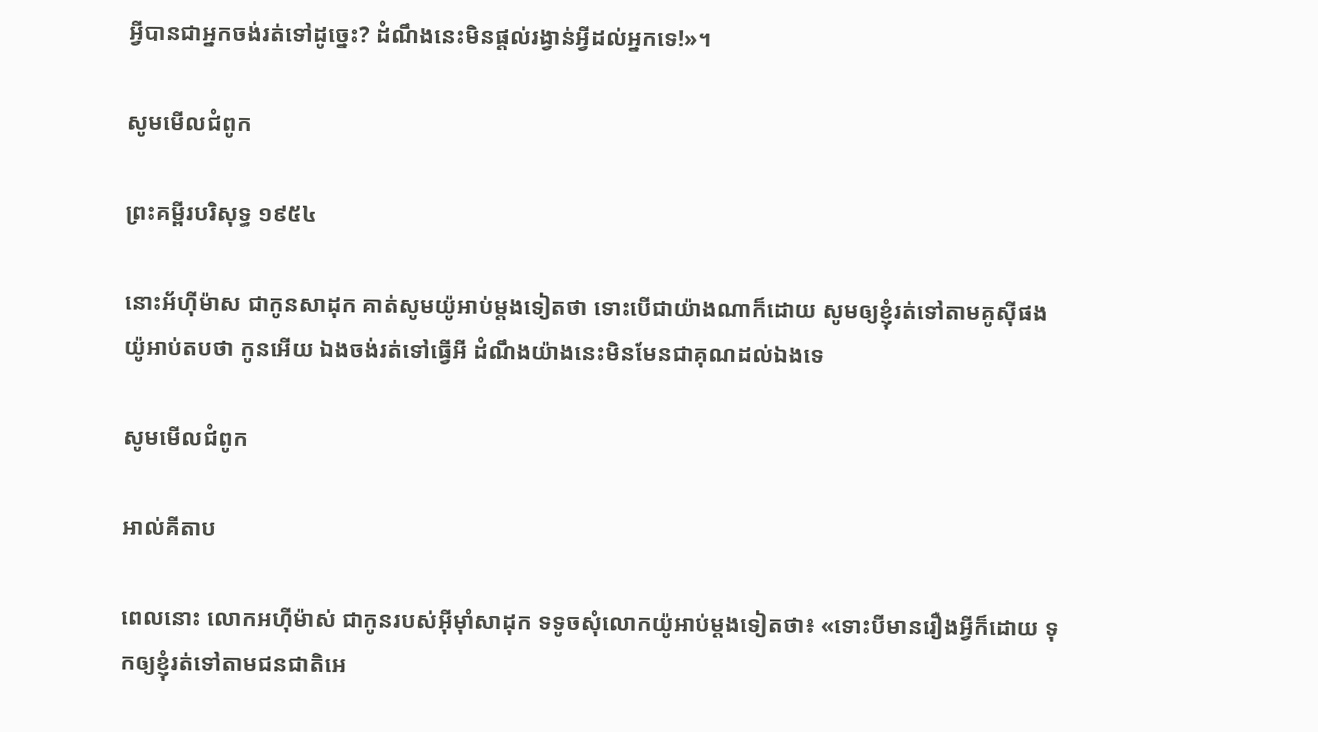អ្វីបានជាអ្នកចង់រត់ទៅដូច្នេះ? ដំណឹងនេះមិនផ្ដល់រង្វាន់អ្វីដល់អ្នកទេ!»។

សូមមើលជំពូក

ព្រះគម្ពីរបរិសុទ្ធ ១៩៥៤

នោះអ័ហ៊ីម៉ាស ជាកូនសាដុក គាត់សូមយ៉ូអាប់ម្តងទៀតថា ទោះបើជាយ៉ាងណាក៏ដោយ សូមឲ្យខ្ញុំរត់ទៅតាមគូស៊ីផង យ៉ូអាប់តបថា កូនអើយ ឯងចង់រត់ទៅធ្វើអី ដំណឹងយ៉ាងនេះមិនមែនជាគុណដល់ឯងទេ

សូមមើលជំពូក

អាល់គីតាប

ពេលនោះ លោកអហ៊ី‌ម៉ាស់ ជាកូនរបស់អ៊ីមុាំសាដុក ទទូចសុំលោកយ៉ូអាប់ម្តងទៀតថា៖ «ទោះបីមានរឿងអ្វីក៏ដោយ ទុកឲ្យខ្ញុំរត់ទៅតាមជន‌ជាតិអេ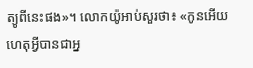ត្យូ‌ពីនេះផង»។ លោកយ៉ូអាប់សួរថា៖ «កូនអើយ ហេតុអ្វីបានជាអ្ន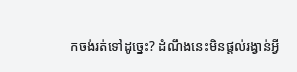កចង់រត់ទៅដូច្នេះ? ដំណឹងនេះមិនផ្តល់រង្វាន់អ្វី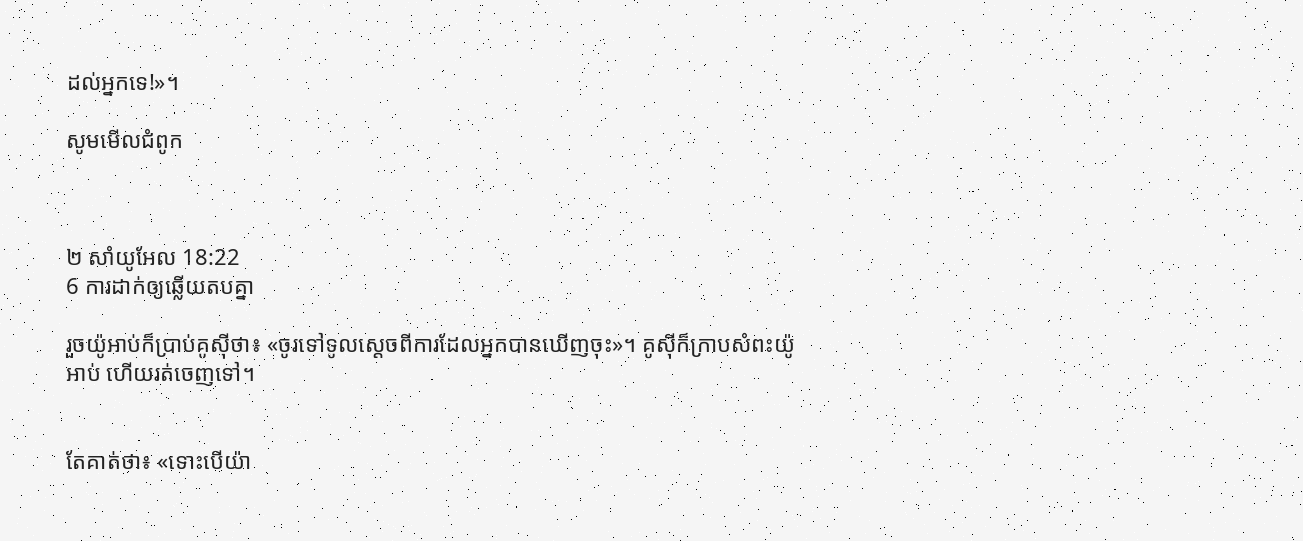ដល់អ្នកទេ!»។

សូមមើលជំពូក



២ សាំ‌យូ‌អែល 18:22
6 ការដាក់ឲ្យឆ្លើយតបគ្នា

រួចយ៉ូអាប់ក៏ប្រាប់គូស៊ីថា៖ «ចូរទៅទូលស្តេចពីការដែលអ្នកបានឃើញចុះ»។ គូស៊ីក៏ក្រាបសំពះយ៉ូអាប់ ហើយរត់ចេញទៅ។


តែគាត់ថា៖ «ទោះបើយ៉ា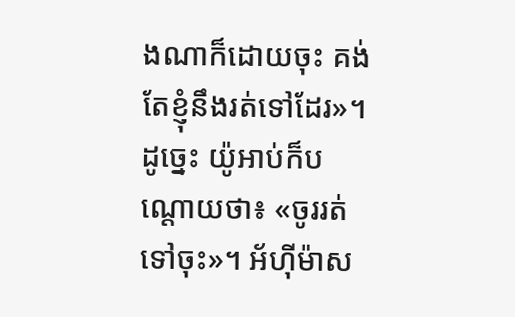ងណាក៏ដោយចុះ គង់តែខ្ញុំនឹងរត់ទៅដែរ»។ ដូច្នេះ យ៉ូអាប់ក៏បណ្តោយថា៖ «ចូររត់ទៅចុះ»។ អ័ហ៊ីម៉ាស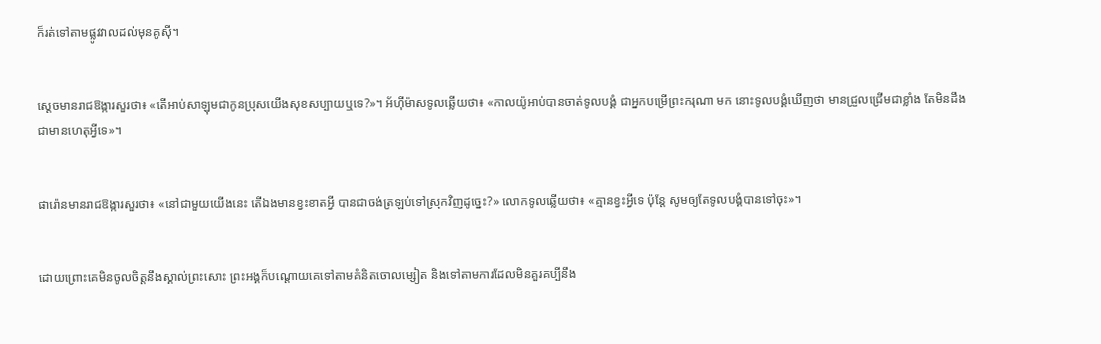ក៏រត់ទៅតាមផ្លូវវាលដល់មុនគូស៊ី។


ស្ដេចមានរាជ‌ឱង្ការសួរថា៖ «តើអាប់សា‌ឡុមជាកូនប្រុសយើងសុខសប្បាយឬទេ?»។ អ័ហ៊ីម៉ាសទូលឆ្លើយថា៖ «កាលយ៉ូអាប់បានចាត់ទូល‌បង្គំ ជាអ្នកបម្រើព្រះ‌ករុណា មក នោះទូល‌បង្គំឃើញថា មានជ្រួល‌ជ្រើមជាខ្លាំង តែមិនដឹងជាមានហេតុអ្វីទេ»។


ផារ៉ោនមានរាជ‌ឱង្ការសួរថា៖ «នៅជា‌មួយយើងនេះ តើឯងមានខ្វះ‌ខាតអ្វី បានជាចង់ត្រឡប់ទៅស្រុកវិញដូច្នេះ?» លោកទូលឆ្លើយថា៖ «គ្មានខ្វះអ្វីទេ ប៉ុន្តែ សូមឲ្យតែទូល‌បង្គំបានទៅចុះ»។


ដោយព្រោះគេមិនចូលចិត្តនឹងស្គាល់ព្រះសោះ ព្រះ‌អង្គក៏បណ្ដោយគេទៅតាមគំនិតចោលម្សៀត និងទៅតាមការដែលមិនគួរគប្បីនឹង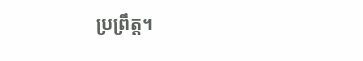ប្រព្រឹត្ត។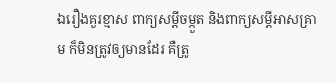ឯរឿងគួរខ្មាស ពាក្យសម្ដីចម្កួត និងពាក្យសម្ដីអាសគ្រាម ក៏មិនត្រូវឲ្យមានដែរ គឺត្រូ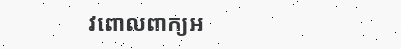វពោលពាក្យអ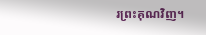រព្រះ‌គុណវិញ។